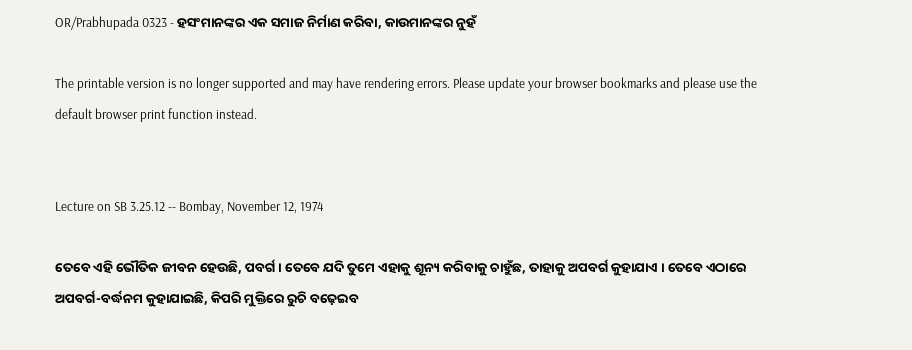OR/Prabhupada 0323 - ହସଂମାନଙ୍କର ଏକ ସମାଜ ନିର୍ମାଣ କରିବା, କାଉମାନଙ୍କର ନୁହଁ

The printable version is no longer supported and may have rendering errors. Please update your browser bookmarks and please use the default browser print function instead.


Lecture on SB 3.25.12 -- Bombay, November 12, 1974

ତେବେ ଏହି ଭୌତିକ ଜୀବନ ହେଉଛି, ପବର୍ଗ । ତେବେ ଯଦି ତୁମେ ଏହାକୁ ଶୂନ୍ୟ କରିବାକୁ ଚାହୁଁଛ, ତାହାକୁ ଅପବର୍ଗ କୁହାଯାଏ । ତେବେ ଏଠାରେ ଅପବର୍ଗ-ବର୍ଦ୍ଧନମ କୁହାଯାଇଛି, କିପରି ମୁକ୍ତିରେ ରୁଚି ବଢ଼େଇବ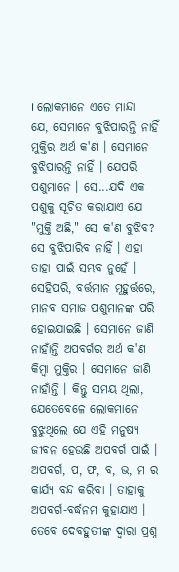। ଲୋକମାନେ ଏତେ ମାନ୍ଦା ଯେ, ସେମାନେ ବୁଝିପାରନ୍ତି ନାହିଁ ମୁକ୍ତିର ଅର୍ଥ କ'ଣ । ସେମାନେ ବୁଝିପାରନ୍ତି ନାହିଁ । ଯେପରି ପଶୁମାନେ । ସେ...ଯଦି ଏକ ପଶୁକୁ ସୂଚିତ କରାଯାଏ ଯେ "ମୁକ୍ତି ଅଛି," ସେ କ'ଣ ବୁଝିବ? ସେ ବୁଝିପାରିବ ନାହିଁ । ଏହା ତାହା ପାଇଁ ସମ୍ଭବ ନୁହେଁ । ସେହିପରି, ବର୍ତ୍ତମାନ ମୂହୁର୍ତ୍ତରେ, ମାନବ ସମାଜ ପଶୁମାନଙ୍କ ପରି ହୋଇଯାଇଛି । ସେମାନେ ଜାଣି ନାହାଁନ୍ତି ଅପବର୍ଗର ଅର୍ଥ କ'ଣ କିମ୍ଵା ମୁକ୍ତିର । ସେମାନେ ଜାଣି ନାହାଁନ୍ତି । କିନ୍ତୁ ସମୟ ଥିଲା, ଯେତେବେଳେ ଲୋକମାନେ ବୁଝୁଥିଲେ ଯେ ଏହି ମନୁଷ୍ୟ ଜୀବନ ହେଉଛି ଅପବର୍ଗ ପାଇଁ । ଅପବର୍ଗ, ପ, ଫ, ବ, ଭ, ମ ର କାର୍ଯ୍ୟ ବନ୍ଦ କରିବା । ତାହାକୁ ଅପବର୍ଗ-ବର୍ଦ୍ଧନମ କୁହାଯାଏ । ତେବେ ଦେବହୁତୀଙ୍କ ଦ୍ଵାରା ପ୍ରଶ୍ନ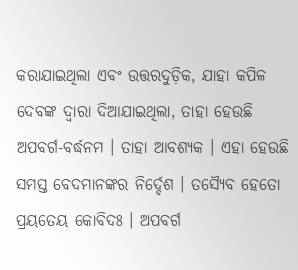କରାଯାଇଥିଲା ଏବଂ ଉତ୍ତରଦୁଡ଼ିକ, ଯାହା କପିଳ ଦେବଙ୍କ ଦ୍ଵାରା ଦିଆଯାଇଥିଲା, ତାହା ହେଉଛି ଅପବର୍ଗ-ବର୍ଦ୍ଧନମ । ତାହା ଆବଶ୍ୟକ । ଏହା ହେଉଛି ସମସ୍ତ ବେଦମାନଙ୍କର ନିର୍ଦ୍ଦେଶ । ତସ୍ୟୈବ ହେତୋ ପ୍ରୟତେୟ କୋବିଦଃ । ଅପବର୍ଗ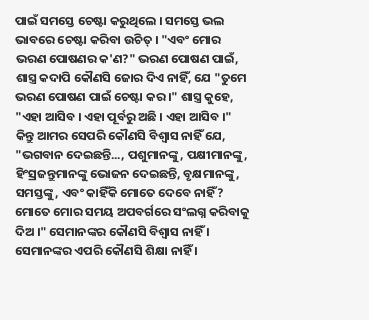ପାଇଁ ସମସ୍ତେ ଚେଷ୍ଟା କରୁଥିଲେ । ସମସ୍ତେ ଭଲ ଭାବରେ ଚେଷ୍ଟା କରିବା ଉଚିତ୍ । "ଏବଂ ମୋର ଭରଣ ପୋଷଣର କ'ଣ?" ଭରଣ ପୋଷଣ ପାଇଁ, ଶାସ୍ତ୍ର କଦାପି କୌଣସି ଜୋର ଦିଏ ନାହିଁ, ଯେ "ତୁମେ ଭରଣ ପୋଷଣ ପାଇଁ ଚେଷ୍ଟା କର ।" ଶାସ୍ତ୍ର କୁହେ, "ଏହା ଆସିବ । ଏହା ପୂର୍ବରୁ ଅଛି । ଏହା ଆସିବ ।" କିନ୍ତୁ ଆମର ସେପରି କୌଣସି ବିଶ୍ଵାସ ନାହିଁ ଯେ, "ଭଗବାନ ଦେଇଛନ୍ତି..., ପଶୁମାନଙ୍କୁ, ପକ୍ଷୀମାନଙ୍କୁ, ହିଂସ୍ରଜନ୍ତୁମାନଙ୍କୁ ଭୋଜନ ଦେଇଛନ୍ତି, ବୃକ୍ଷମାନଙ୍କୁ, ସମସ୍ତଙ୍କୁ, ଏବଂ କାହିଁକି ମୋତେ ଦେବେ ନାହିଁ? ମୋତେ ମୋର ସମୟ ଅପବର୍ଗରେ ସଂଲଗ୍ନ କରିବାକୁ ଦିଅ ।" ସେମାନଙ୍କର କୌଣସି ବିଶ୍ଵାସ ନାହିଁ । ସେମାନଙ୍କର ଏପରି କୌଣସି ଶିକ୍ଷା ନାହିଁ ।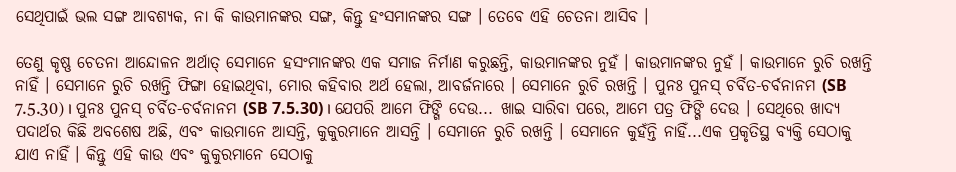ସେଥିପାଇଁ ଭଲ ସଙ୍ଗ ଆବଶ୍ୟକ, ନା କି କାଉମାନଙ୍କର ସଙ୍ଗ, କିନ୍ତୁ ହଂସମାନଙ୍କର ସଙ୍ଗ । ତେବେ ଏହି ଚେତନା ଆସିବ ।

ତେଣୁ କୃଷ୍ଣ ଚେତନା ଆନ୍ଦୋଳନ ଅର୍ଥାତ୍ ସେମାନେ ହସଂମାନଙ୍କର ଏକ ସମାଜ ନିର୍ମାଣ କରୁଛନ୍ତି, କାଉମାନଙ୍କର ନୁହଁ । କାଉମାନଙ୍କର ନୁହଁ । କାଉମାନେ ରୁଚି ରଖନ୍ତି ନାହିଁ । ସେମାନେ ରୁଚି ରଖନ୍ତି ଫିଙ୍ଗା ହୋଇଥିବା, ମୋର କହିବାର ଅର୍ଥ ହେଲା, ଆବର୍ଜନାରେ । ସେମାନେ ରୁଚି ରଖନ୍ତି । ପୁନଃ ପୁନସ୍ ଚର୍ବିତ-ଚର୍ବନାନମ (SB 7.5.30) । ପୁନଃ ପୁନସ୍ ଚର୍ବିତ-ଚର୍ବନାନମ (SB 7.5.30) । ଯେପରି ଆମେ ଫିଙ୍ଗି ଦେଉ... ଖାଇ ସାରିବା ପରେ, ଆମେ ପତ୍ର ଫିଙ୍ଗି ଦେଉ । ସେଥିରେ ଖାଦ୍ୟ ପଦାର୍ଥର କିଛି ଅବଶେଷ ଅଛି, ଏବଂ କାଉମାନେ ଆସନ୍ତି, କୁକୁରମାନେ ଆସନ୍ତି । ସେମାନେ ରୁଚି ରଖନ୍ତି । ସେମାନେ କୁହଁନ୍ତି ନାହିଁ...ଏକ ପ୍ରକୃତିସ୍ଥ ବ୍ୟକ୍ତି ସେଠାକୁ ଯାଏ ନାହିଁ । କିନ୍ତୁ ଏହି କାଉ ଏବଂ କୁକୁରମାନେ ସେଠାକୁ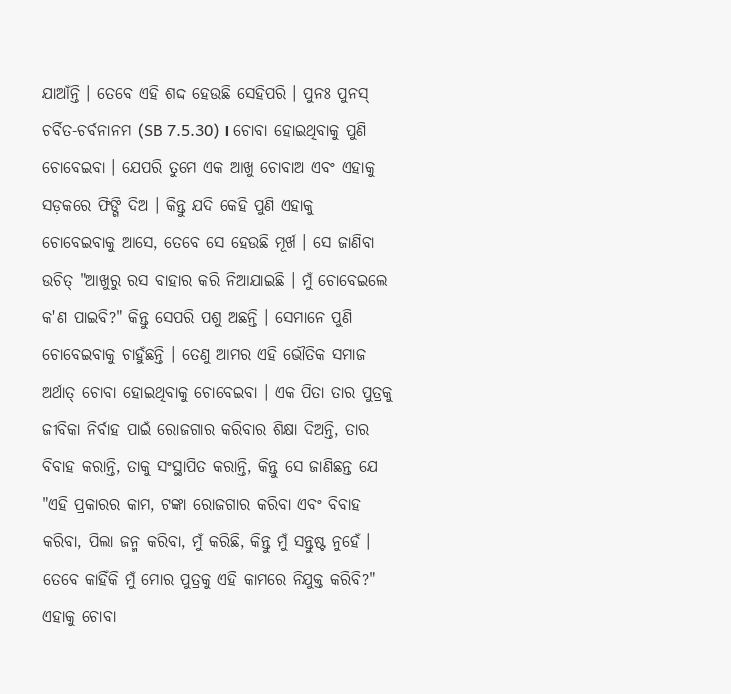ଯାଆଁନ୍ତି । ତେବେ ଏହି ଶଦ୍ଦ ହେଉଛି ସେହିପରି । ପୁନଃ ପୁନସ୍ ଚର୍ବିତ-ଚର୍ବନାନମ (SB 7.5.30) । ଚୋବା ହୋଇଥିବାକୁ ପୁଣି ଚୋବେଇବା । ଯେପରି ତୁମେ ଏକ ଆଖୁ ଚୋବାଅ ଏବଂ ଏହାକୁ ସଡ଼କରେ ଫିଙ୍ଗି ଦିଅ । କିନ୍ତୁ ଯଦି କେହି ପୁଣି ଏହାକୁ ଚୋବେଇବାକୁ ଆସେ, ତେବେ ସେ ହେଉଛି ମୂର୍ଖ । ସେ ଜାଣିବା ଉଚିତ୍ "ଆଖୁରୁ ରସ ବାହାର କରି ନିଆଯାଇଛି । ମୁଁ ଚୋବେଇଲେ କ'ଣ ପାଇବି?" କିନ୍ତୁ ସେପରି ପଶୁ ଅଛନ୍ତି । ସେମାନେ ପୁଣି ଚୋବେଇବାକୁ ଚାହୁଁଛନ୍ତି । ତେଣୁ ଆମର ଏହି ଭୌତିକ ସମାଜ ଅର୍ଥାତ୍ ଚୋବା ହୋଇଥିବାକୁ ଚୋବେଇବା । ଏକ ପିତା ତାର ପୁତ୍ରକୁ ଜୀବିକା ନିର୍ବାହ ପାଇଁ ରୋଜଗାର କରିବାର ଶିକ୍ଷା ଦିଅନ୍ତି, ତାର ବିବାହ କରାନ୍ତି, ତାକୁ ସଂସ୍ଥାପିତ କରାନ୍ତି, କିନ୍ତୁ ସେ ଜାଣିଛନ୍ତ ଯେ "ଏହି ପ୍ରକାରର କାମ, ଟଙ୍କା ରୋଜଗାର କରିବା ଏବଂ ବିବାହ କରିବା, ପିଲା ଜନ୍ମ କରିବା, ମୁଁ କରିଛି, କିନ୍ତୁ ମୁଁ ସନ୍ତୁଷ୍ଟ ନୁହେଁ । ତେବେ କାହିଁକି ମୁଁ ମୋର ପୁତ୍ରକୁ ଏହି କାମରେ ନିଯୁକ୍ତ କରିବି?" ଏହାକୁ ଚୋବା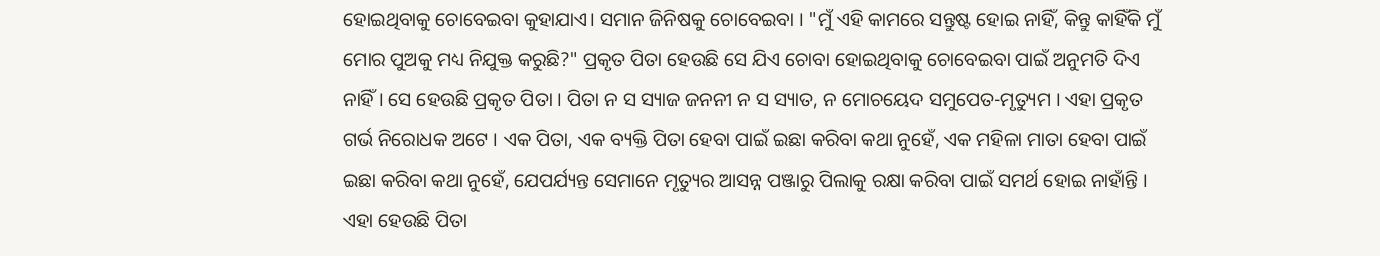ହୋଇଥିବାକୁ ଚୋବେଇବା କୁହାଯାଏ। ସମାନ ଜିନିଷକୁ ଚୋବେଇବା । "ମୁଁ ଏହି କାମରେ ସନ୍ତୁଷ୍ଟ ହୋଇ ନାହିଁ, କିନ୍ତୁ କାହିଁକି ମୁଁ ମୋର ପୁଅକୁ ମଧ୍ୟ ନିଯୁକ୍ତ କରୁଛି?" ପ୍ରକୃତ ପିତା ହେଉଛି ସେ ଯିଏ ଚୋବା ହୋଇଥିବାକୁ ଚୋବେଇବା ପାଇଁ ଅନୁମତି ଦିଏ ନାହିଁ । ସେ ହେଉଛି ପ୍ରକୃତ ପିତା । ପିତା ନ ସ ସ୍ୟାଜ ଜନନୀ ନ ସ ସ୍ୟାତ, ନ ମୋଚୟେଦ ସମୁପେତ-ମୃତ୍ୟୁମ । ଏହା ପ୍ରକୃତ ଗର୍ଭ ନିରୋଧକ ଅଟେ । ଏକ ପିତା, ଏକ ବ୍ୟକ୍ତି ପିତା ହେବା ପାଇଁ ଇଛା କରିବା କଥା ନୁହେଁ, ଏକ ମହିଳା ମାତା ହେବା ପାଇଁ ଇଛା କରିବା କଥା ନୁହେଁ, ଯେପର୍ଯ୍ୟନ୍ତ ସେମାନେ ମୃତ୍ୟୁର ଆସନ୍ନ ପଞ୍ଜାରୁ ପିଲାକୁ ରକ୍ଷା କରିବା ପାଇଁ ସମର୍ଥ ହୋଇ ନାହାଁନ୍ତି । ଏହା ହେଉଛି ପିତା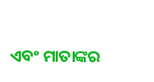ଏବଂ ମାତାଙ୍କର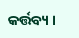କର୍ତ୍ତବ୍ୟ ।